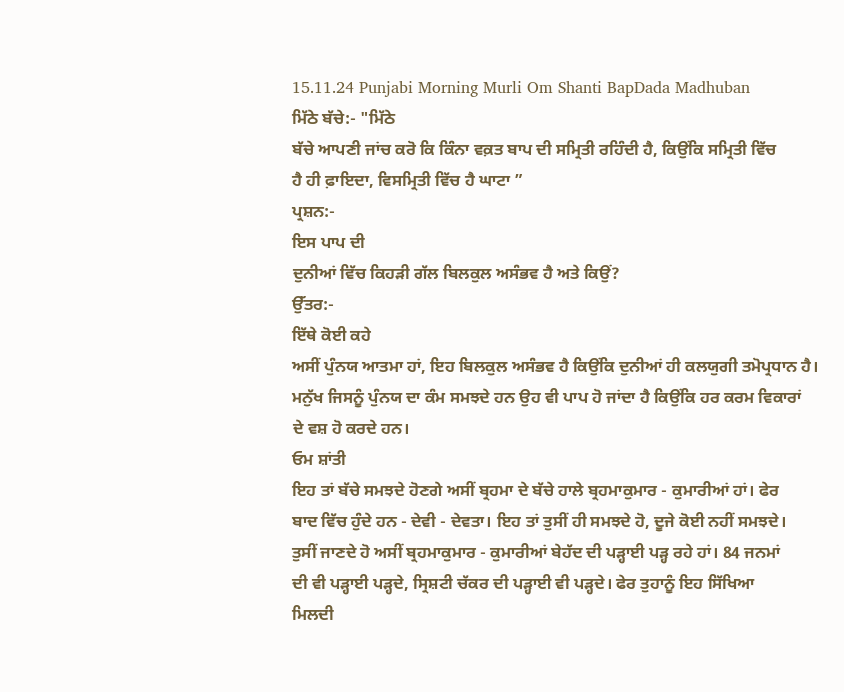15.11.24 Punjabi Morning Murli Om Shanti BapDada Madhuban
ਮਿੱਠੇ ਬੱਚੇ:- "ਮਿੱਠੇ
ਬੱਚੇ ਆਪਣੀ ਜਾਂਚ ਕਰੋ ਕਿ ਕਿੰਨਾ ਵਕ਼ਤ ਬਾਪ ਦੀ ਸਮ੍ਰਿਤੀ ਰਹਿੰਦੀ ਹੈ, ਕਿਉਂਕਿ ਸਮ੍ਰਿਤੀ ਵਿੱਚ
ਹੈ ਹੀ ਫ਼ਾਇਦਾ, ਵਿਸਮ੍ਰਿਤੀ ਵਿੱਚ ਹੈ ਘਾਟਾ ”
ਪ੍ਰਸ਼ਨ:-
ਇਸ ਪਾਪ ਦੀ
ਦੁਨੀਆਂ ਵਿੱਚ ਕਿਹੜੀ ਗੱਲ ਬਿਲਕੁਲ ਅਸੰਭਵ ਹੈ ਅਤੇ ਕਿਉਂ?
ਉੱਤਰ:-
ਇੱਥੇ ਕੋਈ ਕਹੇ
ਅਸੀਂ ਪੁੰਨਯ ਆਤਮਾ ਹਾਂ, ਇਹ ਬਿਲਕੁਲ ਅਸੰਭਵ ਹੈ ਕਿਉਂਕਿ ਦੁਨੀਆਂ ਹੀ ਕਲਯੁਗੀ ਤਮੋਪ੍ਰਧਾਨ ਹੈ।
ਮਨੁੱਖ ਜਿਸਨੂੰ ਪੁੰਨਯ ਦਾ ਕੰਮ ਸਮਝਦੇ ਹਨ ਉਹ ਵੀ ਪਾਪ ਹੋ ਜਾਂਦਾ ਹੈ ਕਿਉਂਕਿ ਹਰ ਕਰਮ ਵਿਕਾਰਾਂ
ਦੇ ਵਸ਼ ਹੋ ਕਰਦੇ ਹਨ।
ਓਮ ਸ਼ਾਂਤੀ
ਇਹ ਤਾਂ ਬੱਚੇ ਸਮਝਦੇ ਹੋਣਗੇ ਅਸੀਂ ਬ੍ਰਹਮਾ ਦੇ ਬੱਚੇ ਹਾਲੇ ਬ੍ਰਹਮਾਕੁਮਾਰ - ਕੁਮਾਰੀਆਂ ਹਾਂ। ਫੇਰ
ਬਾਦ ਵਿੱਚ ਹੁੰਦੇ ਹਨ - ਦੇਵੀ - ਦੇਵਤਾ। ਇਹ ਤਾਂ ਤੁਸੀਂ ਹੀ ਸਮਝਦੇ ਹੋ, ਦੂਜੇ ਕੋਈ ਨਹੀਂ ਸਮਝਦੇ।
ਤੁਸੀਂ ਜਾਣਦੇ ਹੋ ਅਸੀਂ ਬ੍ਰਹਮਾਕੁਮਾਰ - ਕੁਮਾਰੀਆਂ ਬੇਹੱਦ ਦੀ ਪੜ੍ਹਾਈ ਪੜ੍ਹ ਰਹੇ ਹਾਂ। 84 ਜਨਮਾਂ
ਦੀ ਵੀ ਪੜ੍ਹਾਈ ਪੜ੍ਹਦੇ, ਸ੍ਰਿਸ਼ਟੀ ਚੱਕਰ ਦੀ ਪੜ੍ਹਾਈ ਵੀ ਪੜ੍ਹਦੇ। ਫੇਰ ਤੁਹਾਨੂੰ ਇਹ ਸਿੱਖਿਆ
ਮਿਲਦੀ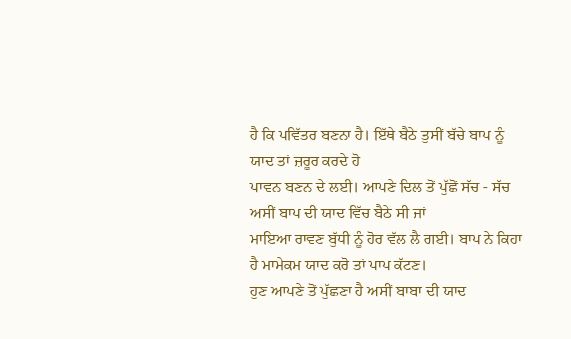ਹੈ ਕਿ ਪਵਿੱਤਰ ਬਣਨਾ ਹੈ। ਇੱਥੇ ਬੈਠੇ ਤੁਸੀਂ ਬੱਚੇ ਬਾਪ ਨੂੰ ਯਾਦ ਤਾਂ ਜ਼ਰੂਰ ਕਰਦੇ ਹੋ
ਪਾਵਨ ਬਣਨ ਦੇ ਲਈ। ਆਪਣੇ ਦਿਲ ਤੋਂ ਪੁੱਛੋਂ ਸੱਚ - ਸੱਚ ਅਸੀਂ ਬਾਪ ਦੀ ਯਾਦ ਵਿੱਚ ਬੈਠੇ ਸੀ ਜਾਂ
ਮਾਇਆ ਰਾਵਣ ਬੁੱਧੀ ਨੂੰ ਹੋਰ ਵੱਲ ਲੈ ਗਈ। ਬਾਪ ਨੇ ਕਿਹਾ ਹੈ ਮਾਮੇਕਮ ਯਾਦ ਕਰੋ ਤਾਂ ਪਾਪ ਕੱਟਣ।
ਹੁਣ ਆਪਣੇ ਤੋਂ ਪੁੱਛਣਾ ਹੈ ਅਸੀਂ ਬਾਬਾ ਦੀ ਯਾਦ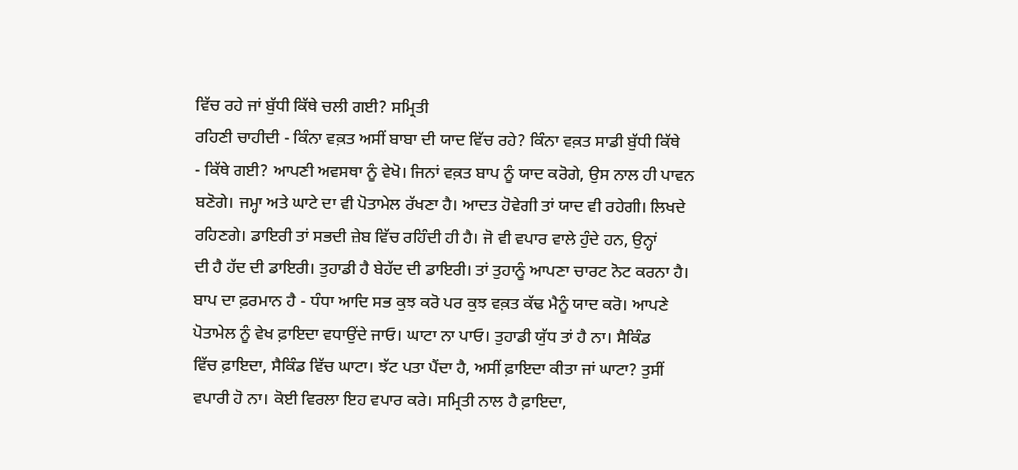ਵਿੱਚ ਰਹੇ ਜਾਂ ਬੁੱਧੀ ਕਿੱਥੇ ਚਲੀ ਗਈ? ਸਮ੍ਰਿਤੀ
ਰਹਿਣੀ ਚਾਹੀਦੀ - ਕਿੰਨਾ ਵਕ਼ਤ ਅਸੀਂ ਬਾਬਾ ਦੀ ਯਾਦ ਵਿੱਚ ਰਹੇ? ਕਿੰਨਾ ਵਕ਼ਤ ਸਾਡੀ ਬੁੱਧੀ ਕਿੱਥੇ
- ਕਿੱਥੇ ਗਈ? ਆਪਣੀ ਅਵਸਥਾ ਨੂੰ ਵੇਖੋ। ਜਿਨਾਂ ਵਕ਼ਤ ਬਾਪ ਨੂੰ ਯਾਦ ਕਰੋਗੇ, ਉਸ ਨਾਲ ਹੀ ਪਾਵਨ
ਬਣੋਗੇ। ਜਮ੍ਹਾ ਅਤੇ ਘਾਟੇ ਦਾ ਵੀ ਪੋਤਾਮੇਲ ਰੱਖਣਾ ਹੈ। ਆਦਤ ਹੋਵੇਗੀ ਤਾਂ ਯਾਦ ਵੀ ਰਹੇਗੀ। ਲਿਖਦੇ
ਰਹਿਣਗੇ। ਡਾਇਰੀ ਤਾਂ ਸਭਦੀ ਜ਼ੇਬ ਵਿੱਚ ਰਹਿੰਦੀ ਹੀ ਹੈ। ਜੋ ਵੀ ਵਪਾਰ ਵਾਲੇ ਹੁੰਦੇ ਹਨ, ਉਨ੍ਹਾਂ
ਦੀ ਹੈ ਹੱਦ ਦੀ ਡਾਇਰੀ। ਤੁਹਾਡੀ ਹੈ ਬੇਹੱਦ ਦੀ ਡਾਇਰੀ। ਤਾਂ ਤੁਹਾਨੂੰ ਆਪਣਾ ਚਾਰਟ ਨੋਟ ਕਰਨਾ ਹੈ।
ਬਾਪ ਦਾ ਫ਼ਰਮਾਨ ਹੈ - ਧੰਧਾ ਆਦਿ ਸਭ ਕੁਝ ਕਰੋ ਪਰ ਕੁਝ ਵਕ਼ਤ ਕੱਢ ਮੈਨੂੰ ਯਾਦ ਕਰੋ। ਆਪਣੇ
ਪੋਤਾਮੇਲ ਨੂੰ ਵੇਖ ਫ਼ਾਇਦਾ ਵਧਾਉਂਦੇ ਜਾਓ। ਘਾਟਾ ਨਾ ਪਾਓ। ਤੁਹਾਡੀ ਯੁੱਧ ਤਾਂ ਹੈ ਨਾ। ਸੈਕਿੰਡ
ਵਿੱਚ ਫ਼ਾਇਦਾ, ਸੈਕਿੰਡ ਵਿੱਚ ਘਾਟਾ। ਝੱਟ ਪਤਾ ਪੈਂਦਾ ਹੈ, ਅਸੀਂ ਫ਼ਾਇਦਾ ਕੀਤਾ ਜਾਂ ਘਾਟਾ? ਤੁਸੀਂ
ਵਪਾਰੀ ਹੋ ਨਾ। ਕੋਈ ਵਿਰਲਾ ਇਹ ਵਪਾਰ ਕਰੇ। ਸਮ੍ਰਿਤੀ ਨਾਲ ਹੈ ਫ਼ਾਇਦਾ,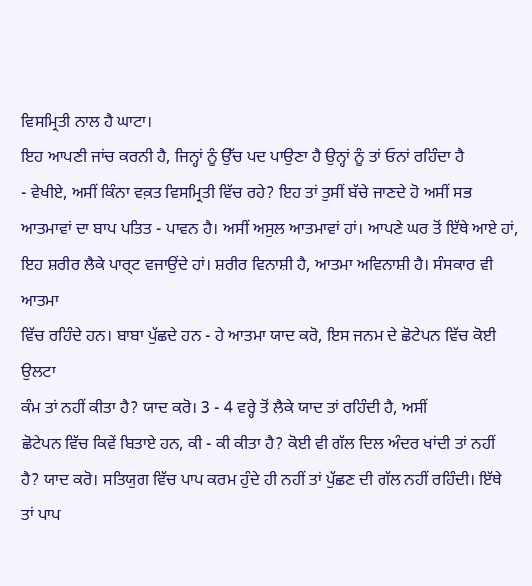ਵਿਸਮ੍ਰਿਤੀ ਨਾਲ ਹੈ ਘਾਟਾ।
ਇਹ ਆਪਣੀ ਜਾਂਚ ਕਰਨੀ ਹੈ, ਜਿਨ੍ਹਾਂ ਨੂੰ ਉੱਚ ਪਦ ਪਾਉਣਾ ਹੈ ਉਨ੍ਹਾਂ ਨੂੰ ਤਾਂ ਓਨਾਂ ਰਹਿੰਦਾ ਹੈ
- ਵੇਖੀਏ, ਅਸੀਂ ਕਿੰਨਾ ਵਕ਼ਤ ਵਿਸਮ੍ਰਿਤੀ ਵਿੱਚ ਰਹੇ? ਇਹ ਤਾਂ ਤੁਸੀਂ ਬੱਚੇ ਜਾਣਦੇ ਹੋ ਅਸੀਂ ਸਭ
ਆਤਮਾਵਾਂ ਦਾ ਬਾਪ ਪਤਿਤ - ਪਾਵਨ ਹੈ। ਅਸੀਂ ਅਸੁਲ ਆਤਮਾਵਾਂ ਹਾਂ। ਆਪਣੇ ਘਰ ਤੋਂ ਇੱਥੇ ਆਏ ਹਾਂ,
ਇਹ ਸ਼ਰੀਰ ਲੈਕੇ ਪਾਰ੍ਟ ਵਜਾਉਂਦੇ ਹਾਂ। ਸ਼ਰੀਰ ਵਿਨਾਸ਼ੀ ਹੈ, ਆਤਮਾ ਅਵਿਨਾਸ਼ੀ ਹੈ। ਸੰਸਕਾਰ ਵੀ ਆਤਮਾ
ਵਿੱਚ ਰਹਿੰਦੇ ਹਨ। ਬਾਬਾ ਪੁੱਛਦੇ ਹਨ - ਹੇ ਆਤਮਾ ਯਾਦ ਕਰੋ, ਇਸ ਜਨਮ ਦੇ ਛੋਟੇਪਨ ਵਿੱਚ ਕੋਈ ਉਲਟਾ
ਕੰਮ ਤਾਂ ਨਹੀਂ ਕੀਤਾ ਹੈ? ਯਾਦ ਕਰੋ। 3 - 4 ਵਰ੍ਹੇ ਤੋਂ ਲੈਕੇ ਯਾਦ ਤਾਂ ਰਹਿੰਦੀ ਹੈ, ਅਸੀਂ
ਛੋਟੇਪਨ ਵਿੱਚ ਕਿਵੇਂ ਬਿਤਾਏ ਹਨ, ਕੀ - ਕੀ ਕੀਤਾ ਹੈ? ਕੋਈ ਵੀ ਗੱਲ ਦਿਲ ਅੰਦਰ ਖਾਂਦੀ ਤਾਂ ਨਹੀਂ
ਹੈ? ਯਾਦ ਕਰੋ। ਸਤਿਯੁਗ ਵਿੱਚ ਪਾਪ ਕਰਮ ਹੁੰਦੇ ਹੀ ਨਹੀਂ ਤਾਂ ਪੁੱਛਣ ਦੀ ਗੱਲ ਨਹੀਂ ਰਹਿੰਦੀ। ਇੱਥੇ
ਤਾਂ ਪਾਪ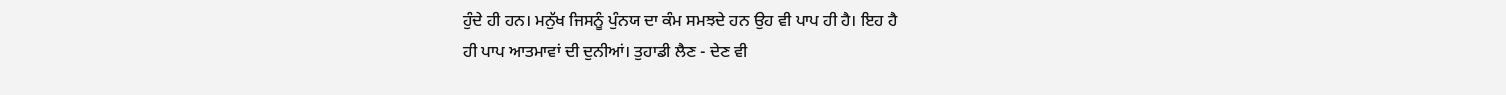ਹੁੰਦੇ ਹੀ ਹਨ। ਮਨੁੱਖ ਜਿਸਨੂੰ ਪੁੰਨਯ ਦਾ ਕੰਮ ਸਮਝਦੇ ਹਨ ਉਹ ਵੀ ਪਾਪ ਹੀ ਹੈ। ਇਹ ਹੈ
ਹੀ ਪਾਪ ਆਤਮਾਵਾਂ ਦੀ ਦੁਨੀਆਂ। ਤੁਹਾਡੀ ਲੈਣ - ਦੇਣ ਵੀ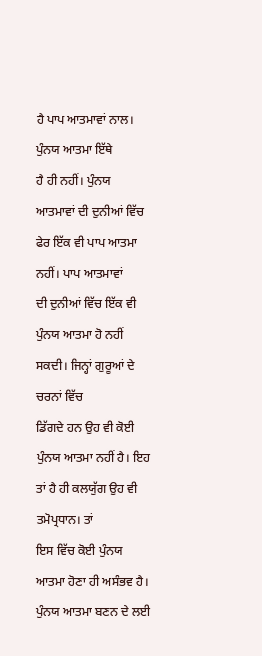ਹੈ ਪਾਪ ਆਤਮਾਵਾਂ ਨਾਲ। ਪੁੰਨਯ ਆਤਮਾ ਇੱਥੇ
ਹੈ ਹੀ ਨਹੀਂ। ਪੁੰਨਯ ਆਤਮਾਵਾਂ ਦੀ ਦੁਨੀਆਂ ਵਿੱਚ ਫੇਰ ਇੱਕ ਵੀ ਪਾਪ ਆਤਮਾ ਨਹੀਂ। ਪਾਪ ਆਤਮਾਵਾਂ
ਦੀ ਦੁਨੀਆਂ ਵਿੱਚ ਇੱਕ ਵੀ ਪੁੰਨਯ ਆਤਮਾ ਹੋ ਨਹੀਂ ਸਕਦੀ। ਜਿਨ੍ਹਾਂ ਗੁਰੂਆਂ ਦੇ ਚਰਨਾਂ ਵਿੱਚ
ਡਿੱਗਦੇ ਹਨ ਉਹ ਵੀ ਕੋਈ ਪੁੰਨਯ ਆਤਮਾ ਨਹੀਂ ਹੈ। ਇਹ ਤਾਂ ਹੈ ਹੀ ਕਲਯੁੱਗ ਉਹ ਵੀ ਤਮੋਪ੍ਰਧਾਨ। ਤਾਂ
ਇਸ ਵਿੱਚ ਕੋਈ ਪੁੰਨਯ ਆਤਮਾ ਹੋਣਾ ਹੀ ਅਸੰਭਵ ਹੈ। ਪੁੰਨਯ ਆਤਮਾ ਬਣਨ ਦੇ ਲਈ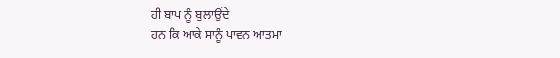ਹੀ ਬਾਪ ਨੂੰ ਬੁਲਾਉਂਦੇ
ਹਨ ਕਿ ਆਕੇ ਸਾਨੂੰ ਪਾਵਨ ਆਤਮਾ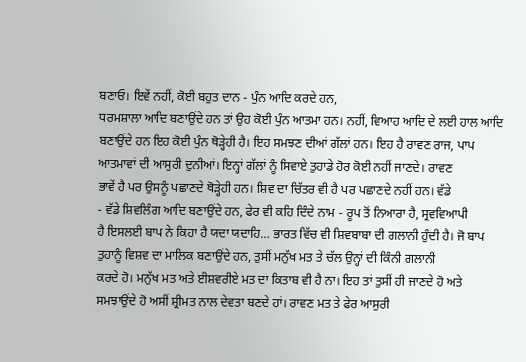ਬਣਾਓ। ਇਵੇਂ ਨਹੀਂ, ਕੋਈ ਬਹੁਤ ਦਾਨ - ਪੁੰਨ ਆਦਿ ਕਰਦੇ ਹਨ,
ਧਰਮਸ਼ਾਲਾ ਆਦਿ ਬਣਾਉਂਦੇ ਹਨ ਤਾਂ ਉਹ ਕੋਈ ਪੁੰਨ ਆਤਮਾ ਹਨ। ਨਹੀਂ, ਵਿਆਹ ਆਦਿ ਦੇ ਲਈ ਹਾਲ ਆਦਿ
ਬਣਾਉਂਦੇ ਹਨ ਇਹ ਕੋਈ ਪੁੰਨ ਥੋੜ੍ਹੇਹੀ ਹੈ। ਇਹ ਸਮਝਣ ਦੀਆਂ ਗੱਲਾਂ ਹਨ। ਇਹ ਹੈ ਰਾਵਣ ਰਾਜ, ਪਾਪ
ਆਤਮਾਵਾਂ ਦੀ ਆਸੁਰੀ ਦੁਨੀਆਂ। ਇਨ੍ਹਾਂ ਗੱਲਾਂ ਨੂੰ ਸਿਵਾਏ ਤੁਹਾਡੇ ਹੋਰ ਕੋਈ ਨਹੀਂ ਜਾਣਦੇ। ਰਾਵਣ
ਭਾਵੇਂ ਹੈ ਪਰ ਉਸਨੂੰ ਪਛਾਣਦੇ ਥੋੜ੍ਹੇਹੀ ਹਨ। ਸ਼ਿਵ ਦਾ ਚਿੱਤਰ ਵੀ ਹੈ ਪਰ ਪਛਾਣਦੇ ਨਹੀਂ ਹਨ। ਵੱਡੇ
- ਵੱਡੇ ਸ਼ਿਵਲਿੰਗ ਆਦਿ ਬਣਾਉਂਦੇ ਹਨ, ਫੇਰ ਵੀ ਕਹਿ ਦਿੰਦੇ ਨਾਮ - ਰੂਪ ਤੋਂ ਨਿਆਰਾ ਹੈ, ਸ੍ਰਵਵਿਆਪੀ
ਹੈ ਇਸਲਈ ਬਾਪ ਨੇ ਕਿਹਾ ਹੈ ਯਦਾ ਯਦਾਹਿ… ਭਾਰਤ ਵਿੱਚ ਵੀ ਸ਼ਿਵਬਾਬਾ ਦੀ ਗਲਾਨੀ ਹੁੰਦੀ ਹੈ। ਜੋ ਬਾਪ
ਤੁਹਾਨੂੰ ਵਿਸ਼ਵ ਦਾ ਮਾਲਿਕ ਬਣਾਉਂਦੇ ਹਨ, ਤੁਸੀਂ ਮਨੁੱਖ ਮਤ ਤੇ ਚੱਲ ਉਨ੍ਹਾਂ ਦੀ ਕਿੰਨੀ ਗਲਾਨੀ
ਕਰਦੇ ਹੋ। ਮਨੁੱਖ ਮਤ ਅਤੇ ਈਸ਼ਵਰੀਏ ਮਤ ਦਾ ਕਿਤਾਬ ਵੀ ਹੈ ਨਾ। ਇਹ ਤਾਂ ਤੁਸੀਂ ਹੀ ਜਾਣਦੇ ਹੋ ਅਤੇ
ਸਮਝਾਉਂਦੇ ਹੋ ਅਸੀਂ ਸ਼੍ਰੀਮਤ ਨਾਲ ਦੇਵਤਾ ਬਣਦੇ ਹਾਂ। ਰਾਵਣ ਮਤ ਤੇ ਫੇਰ ਆਸੁਰੀ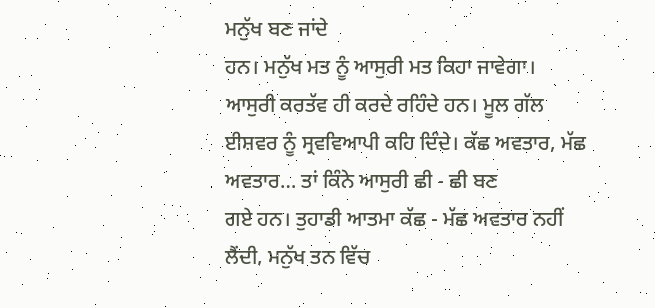ਮਨੁੱਖ ਬਣ ਜਾਂਦੇ
ਹਨ। ਮਨੁੱਖ ਮਤ ਨੂੰ ਆਸੁਰੀ ਮਤ ਕਿਹਾ ਜਾਵੇਗਾ। ਆਸੁਰੀ ਕਰਤੱਵ ਹੀ ਕਰਦੇ ਰਹਿੰਦੇ ਹਨ। ਮੂਲ ਗੱਲ
ਈਸ਼ਵਰ ਨੂੰ ਸ੍ਰਵਵਿਆਪੀ ਕਹਿ ਦਿੰਦੇ। ਕੱਛ ਅਵਤਾਰ, ਮੱਛ ਅਵਤਾਰ… ਤਾਂ ਕਿੰਨੇ ਆਸੁਰੀ ਛੀ - ਛੀ ਬਣ
ਗਏ ਹਨ। ਤੁਹਾਡੀ ਆਤਮਾ ਕੱਛ - ਮੱਛ ਅਵਤਾਰ ਨਹੀਂ ਲੈਂਦੀ, ਮਨੁੱਖ ਤਨ ਵਿੱਚ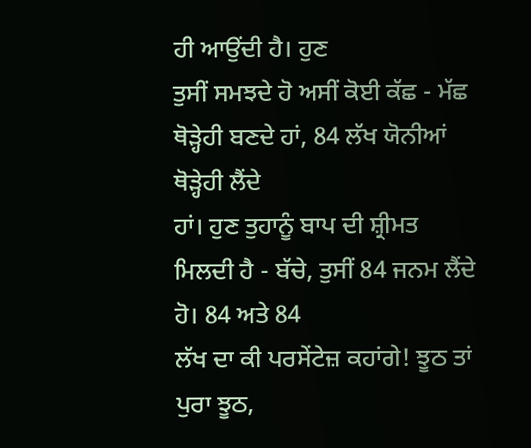ਹੀ ਆਉਂਦੀ ਹੈ। ਹੁਣ
ਤੁਸੀਂ ਸਮਝਦੇ ਹੋ ਅਸੀਂ ਕੋਈ ਕੱਛ - ਮੱਛ ਥੋੜ੍ਹੇਹੀ ਬਣਦੇ ਹਾਂ, 84 ਲੱਖ ਯੋਨੀਆਂ ਥੋੜ੍ਹੇਹੀ ਲੈਂਦੇ
ਹਾਂ। ਹੁਣ ਤੁਹਾਨੂੰ ਬਾਪ ਦੀ ਸ਼੍ਰੀਮਤ ਮਿਲਦੀ ਹੈ - ਬੱਚੇ, ਤੁਸੀਂ 84 ਜਨਮ ਲੈਂਦੇ ਹੋ। 84 ਅਤੇ 84
ਲੱਖ ਦਾ ਕੀ ਪਰਸੇਂਟੇਜ਼ ਕਹਾਂਗੇ! ਝੂਠ ਤਾਂ ਪੁਰਾ ਝੂਠ,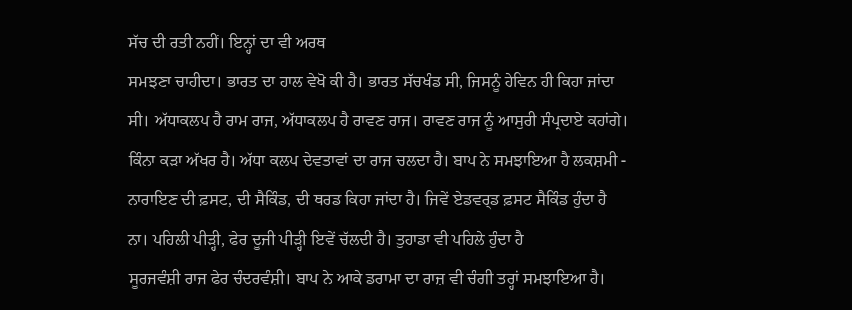ਸੱਚ ਦੀ ਰਤੀ ਨਹੀਂ। ਇਨ੍ਹਾਂ ਦਾ ਵੀ ਅਰਥ
ਸਮਝਣਾ ਚਾਹੀਦਾ। ਭਾਰਤ ਦਾ ਹਾਲ ਵੇਖੋ ਕੀ ਹੈ। ਭਾਰਤ ਸੱਚਖੰਡ ਸੀ, ਜਿਸਨੂੰ ਹੇਵਿਨ ਹੀ ਕਿਹਾ ਜਾਂਦਾ
ਸੀ। ਅੱਧਾਕਲਪ ਹੈ ਰਾਮ ਰਾਜ, ਅੱਧਾਕਲਪ ਹੈ ਰਾਵਣ ਰਾਜ। ਰਾਵਣ ਰਾਜ ਨੂੰ ਆਸੁਰੀ ਸੰਪ੍ਰਦਾਏ ਕਹਾਂਗੇ।
ਕਿੰਨਾ ਕੜਾ ਅੱਖਰ ਹੈ। ਅੱਧਾ ਕਲਪ ਦੇਵਤਾਵਾਂ ਦਾ ਰਾਜ ਚਲਦਾ ਹੈ। ਬਾਪ ਨੇ ਸਮਝਾਇਆ ਹੈ ਲਕਸ਼ਮੀ -
ਨਾਰਾਇਣ ਦੀ ਫ਼ਸਟ, ਦੀ ਸੈਕਿੰਡ, ਦੀ ਥਰਡ ਕਿਹਾ ਜਾਂਦਾ ਹੈ। ਜਿਵੇਂ ਏਡਵਰ੍ਡ ਫ਼ਸਟ ਸੈਕਿੰਡ ਹੁੰਦਾ ਹੈ
ਨਾ। ਪਹਿਲੀ ਪੀੜ੍ਹੀ, ਫੇਰ ਦੂਜੀ ਪੀੜ੍ਹੀ ਇਵੇਂ ਚੱਲਦੀ ਹੈ। ਤੁਹਾਡਾ ਵੀ ਪਹਿਲੇ ਹੁੰਦਾ ਹੈ
ਸੂਰਜਵੰਸ਼ੀ ਰਾਜ ਫੇਰ ਚੰਦਰਵੰਸ਼ੀ। ਬਾਪ ਨੇ ਆਕੇ ਡਰਾਮਾ ਦਾ ਰਾਜ਼ ਵੀ ਚੰਗੀ ਤਰ੍ਹਾਂ ਸਮਝਾਇਆ ਹੈ।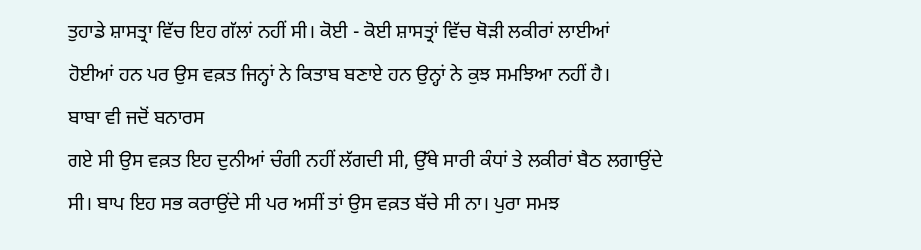ਤੁਹਾਡੇ ਸ਼ਾਸਤ੍ਰਾ ਵਿੱਚ ਇਹ ਗੱਲਾਂ ਨਹੀਂ ਸੀ। ਕੋਈ - ਕੋਈ ਸ਼ਾਸਤ੍ਰਾਂ ਵਿੱਚ ਥੋੜੀ ਲਕੀਰਾਂ ਲਾਈਆਂ
ਹੋਈਆਂ ਹਨ ਪਰ ਉਸ ਵਕ਼ਤ ਜਿਨ੍ਹਾਂ ਨੇ ਕਿਤਾਬ ਬਣਾਏ ਹਨ ਉਨ੍ਹਾਂ ਨੇ ਕੁਝ ਸਮਝਿਆ ਨਹੀਂ ਹੈ।
ਬਾਬਾ ਵੀ ਜਦੋਂ ਬਨਾਰਸ
ਗਏ ਸੀ ਉਸ ਵਕ਼ਤ ਇਹ ਦੁਨੀਆਂ ਚੰਗੀ ਨਹੀਂ ਲੱਗਦੀ ਸੀ, ਉੱਥੇ ਸਾਰੀ ਕੰਧਾਂ ਤੇ ਲਕੀਰਾਂ ਬੈਠ ਲਗਾਉਂਦੇ
ਸੀ। ਬਾਪ ਇਹ ਸਭ ਕਰਾਉਂਦੇ ਸੀ ਪਰ ਅਸੀਂ ਤਾਂ ਉਸ ਵਕ਼ਤ ਬੱਚੇ ਸੀ ਨਾ। ਪੁਰਾ ਸਮਝ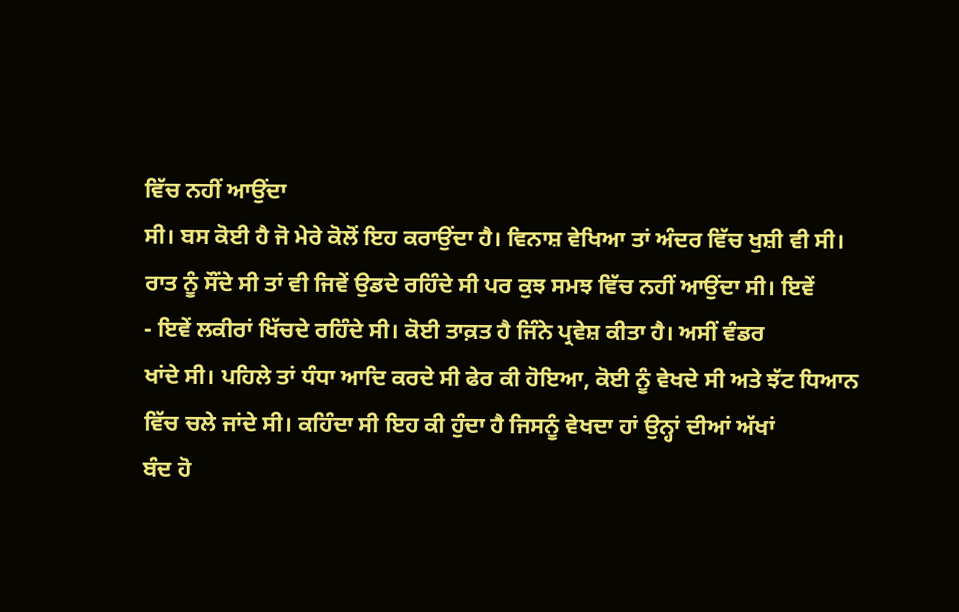ਵਿੱਚ ਨਹੀਂ ਆਉਂਦਾ
ਸੀ। ਬਸ ਕੋਈ ਹੈ ਜੋ ਮੇਰੇ ਕੋਲੋਂ ਇਹ ਕਰਾਉਂਦਾ ਹੈ। ਵਿਨਾਸ਼ ਵੇਖਿਆ ਤਾਂ ਅੰਦਰ ਵਿੱਚ ਖੁਸ਼ੀ ਵੀ ਸੀ।
ਰਾਤ ਨੂੰ ਸੌਂਦੇ ਸੀ ਤਾਂ ਵੀ ਜਿਵੇਂ ਉਡਦੇ ਰਹਿੰਦੇ ਸੀ ਪਰ ਕੁਝ ਸਮਝ ਵਿੱਚ ਨਹੀਂ ਆਉਂਦਾ ਸੀ। ਇਵੇਂ
- ਇਵੇਂ ਲਕੀਰਾਂ ਖਿੱਚਦੇ ਰਹਿੰਦੇ ਸੀ। ਕੋਈ ਤਾਕ਼ਤ ਹੈ ਜਿੰਨੇ ਪ੍ਰਵੇਸ਼ ਕੀਤਾ ਹੈ। ਅਸੀਂ ਵੰਡਰ
ਖਾਂਦੇ ਸੀ। ਪਹਿਲੇ ਤਾਂ ਧੰਧਾ ਆਦਿ ਕਰਦੇ ਸੀ ਫੇਰ ਕੀ ਹੋਇਆ, ਕੋਈ ਨੂੰ ਵੇਖਦੇ ਸੀ ਅਤੇ ਝੱਟ ਧਿਆਨ
ਵਿੱਚ ਚਲੇ ਜਾਂਦੇ ਸੀ। ਕਹਿੰਦਾ ਸੀ ਇਹ ਕੀ ਹੁੰਦਾ ਹੈ ਜਿਸਨੂੰ ਵੇਖਦਾ ਹਾਂ ਉਨ੍ਹਾਂ ਦੀਆਂ ਅੱਖਾਂ
ਬੰਦ ਹੋ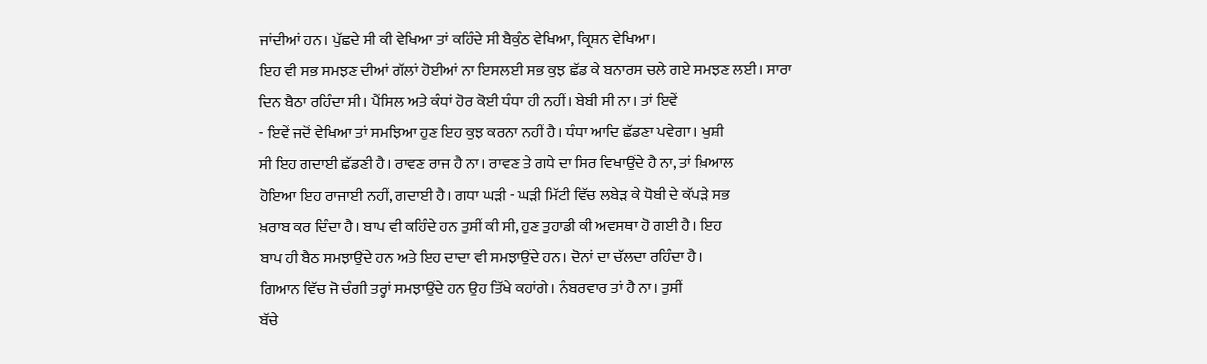ਜਾਂਦੀਆਂ ਹਨ। ਪੁੱਛਦੇ ਸੀ ਕੀ ਵੇਖਿਆ ਤਾਂ ਕਹਿੰਦੇ ਸੀ ਬੈਕੁੰਠ ਵੇਖਿਆ, ਕ੍ਰਿਸ਼ਨ ਵੇਖਿਆ।
ਇਹ ਵੀ ਸਭ ਸਮਝਣ ਦੀਆਂ ਗੱਲਾਂ ਹੋਈਆਂ ਨਾ ਇਸਲਈ ਸਭ ਕੁਝ ਛੱਡ ਕੇ ਬਨਾਰਸ ਚਲੇ ਗਏ ਸਮਝਣ ਲਈ। ਸਾਰਾ
ਦਿਨ ਬੈਠਾ ਰਹਿੰਦਾ ਸੀ। ਪੈਂਸਿਲ ਅਤੇ ਕੰਧਾਂ ਹੋਰ ਕੋਈ ਧੰਧਾ ਹੀ ਨਹੀਂ। ਬੇਬੀ ਸੀ ਨਾ। ਤਾਂ ਇਵੇਂ
- ਇਵੇਂ ਜਦੋਂ ਵੇਖਿਆ ਤਾਂ ਸਮਝਿਆ ਹੁਣ ਇਹ ਕੁਝ ਕਰਨਾ ਨਹੀਂ ਹੈ। ਧੰਧਾ ਆਦਿ ਛੱਡਣਾ ਪਵੇਗਾ। ਖੁਸ਼ੀ
ਸੀ ਇਹ ਗਦਾਈ ਛੱਡਣੀ ਹੈ। ਰਾਵਣ ਰਾਜ ਹੈ ਨਾ। ਰਾਵਣ ਤੇ ਗਧੇ ਦਾ ਸਿਰ ਵਿਖਾਉਂਦੇ ਹੈ ਨਾ, ਤਾਂ ਖ਼ਿਆਲ
ਹੋਇਆ ਇਹ ਰਾਜਾਈ ਨਹੀਂ, ਗਦਾਈ ਹੈ। ਗਧਾ ਘੜੀ - ਘੜੀ ਮਿੱਟੀ ਵਿੱਚ ਲਬੇੜ ਕੇ ਧੋਬੀ ਦੇ ਕੱਪੜੇ ਸਭ
ਖ਼ਰਾਬ ਕਰ ਦਿੰਦਾ ਹੈ। ਬਾਪ ਵੀ ਕਹਿੰਦੇ ਹਨ ਤੁਸੀਂ ਕੀ ਸੀ, ਹੁਣ ਤੁਹਾਡੀ ਕੀ ਅਵਸਥਾ ਹੋ ਗਈ ਹੈ। ਇਹ
ਬਾਪ ਹੀ ਬੈਠ ਸਮਝਾਉਂਦੇ ਹਨ ਅਤੇ ਇਹ ਦਾਦਾ ਵੀ ਸਮਝਾਉਂਦੇ ਹਨ। ਦੋਨਾਂ ਦਾ ਚੱਲਦਾ ਰਹਿੰਦਾ ਹੈ।
ਗਿਆਨ ਵਿੱਚ ਜੋ ਚੰਗੀ ਤਰ੍ਹਾਂ ਸਮਝਾਉਂਦੇ ਹਨ ਉਹ ਤਿੱਖੇ ਕਹਾਂਗੇ। ਨੰਬਰਵਾਰ ਤਾਂ ਹੈ ਨਾ। ਤੁਸੀਂ
ਬੱਚੇ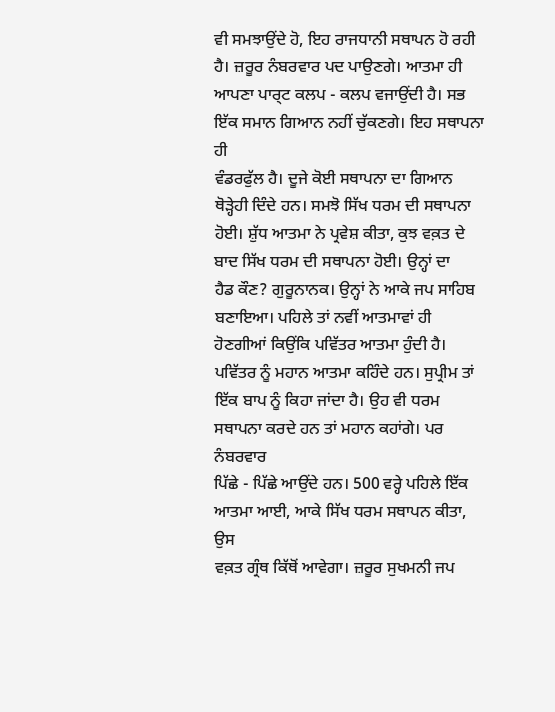ਵੀ ਸਮਝਾਉਂਦੇ ਹੋ, ਇਹ ਰਾਜਧਾਨੀ ਸਥਾਪਨ ਹੋ ਰਹੀ ਹੈ। ਜ਼ਰੂਰ ਨੰਬਰਵਾਰ ਪਦ ਪਾਉਣਗੇ। ਆਤਮਾ ਹੀ
ਆਪਣਾ ਪਾਰ੍ਟ ਕਲਪ - ਕਲਪ ਵਜਾਉਂਦੀ ਹੈ। ਸਭ ਇੱਕ ਸਮਾਨ ਗਿਆਨ ਨਹੀਂ ਚੁੱਕਣਗੇ। ਇਹ ਸਥਾਪਨਾ ਹੀ
ਵੰਡਰਫੁੱਲ ਹੈ। ਦੂਜੇ ਕੋਈ ਸਥਾਪਨਾ ਦਾ ਗਿਆਨ ਥੋੜ੍ਹੇਹੀ ਦਿੰਦੇ ਹਨ। ਸਮਝੋ ਸਿੱਖ ਧਰਮ ਦੀ ਸਥਾਪਨਾ
ਹੋਈ। ਸ਼ੁੱਧ ਆਤਮਾ ਨੇ ਪ੍ਰਵੇਸ਼ ਕੀਤਾ, ਕੁਝ ਵਕ਼ਤ ਦੇ ਬਾਦ ਸਿੱਖ ਧਰਮ ਦੀ ਸਥਾਪਨਾ ਹੋਈ। ਉਨ੍ਹਾਂ ਦਾ
ਹੈਡ ਕੌਣ? ਗੁਰੂਨਾਨਕ। ਉਨ੍ਹਾਂ ਨੇ ਆਕੇ ਜਪ ਸਾਹਿਬ ਬਣਾਇਆ। ਪਹਿਲੇ ਤਾਂ ਨਵੀਂ ਆਤਮਾਵਾਂ ਹੀ
ਹੋਣਗੀਆਂ ਕਿਉਂਕਿ ਪਵਿੱਤਰ ਆਤਮਾ ਹੁੰਦੀ ਹੈ। ਪਵਿੱਤਰ ਨੂੰ ਮਹਾਨ ਆਤਮਾ ਕਹਿੰਦੇ ਹਨ। ਸੁਪ੍ਰੀਮ ਤਾਂ
ਇੱਕ ਬਾਪ ਨੂੰ ਕਿਹਾ ਜਾਂਦਾ ਹੈ। ਉਹ ਵੀ ਧਰਮ ਸਥਾਪਨਾ ਕਰਦੇ ਹਨ ਤਾਂ ਮਹਾਨ ਕਹਾਂਗੇ। ਪਰ ਨੰਬਰਵਾਰ
ਪਿੱਛੇ - ਪਿੱਛੇ ਆਉਂਦੇ ਹਨ। 500 ਵਰ੍ਹੇ ਪਹਿਲੇ ਇੱਕ ਆਤਮਾ ਆਈ, ਆਕੇ ਸਿੱਖ ਧਰਮ ਸਥਾਪਨ ਕੀਤਾ, ਉਸ
ਵਕ਼ਤ ਗ੍ਰੰਥ ਕਿੱਥੋਂ ਆਵੇਗਾ। ਜ਼ਰੂਰ ਸੁਖਮਨੀ ਜਪ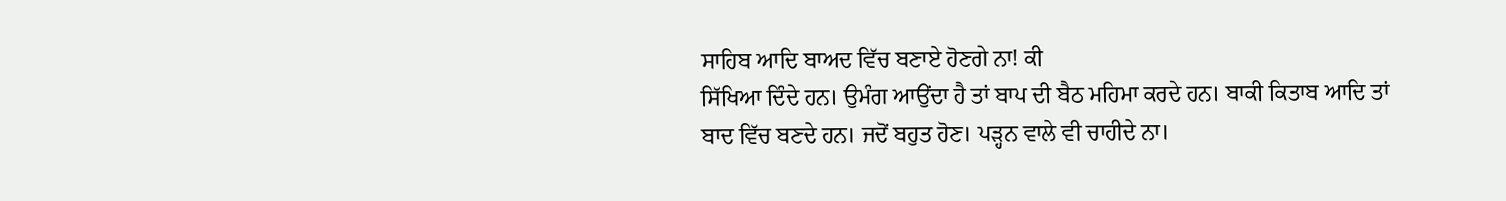ਸਾਹਿਬ ਆਦਿ ਬਾਅਦ ਵਿੱਚ ਬਣਾਏ ਹੋਣਗੇ ਨਾ! ਕੀ
ਸਿੱਖਿਆ ਦਿੰਦੇ ਹਨ। ਉਮੰਗ ਆਉਂਦਾ ਹੈ ਤਾਂ ਬਾਪ ਦੀ ਬੈਠ ਮਹਿਮਾ ਕਰਦੇ ਹਨ। ਬਾਕੀ ਕਿਤਾਬ ਆਦਿ ਤਾਂ
ਬਾਦ ਵਿੱਚ ਬਣਦੇ ਹਨ। ਜਦੋਂ ਬਹੁਤ ਹੋਣ। ਪੜ੍ਹਨ ਵਾਲੇ ਵੀ ਚਾਹੀਦੇ ਨਾ।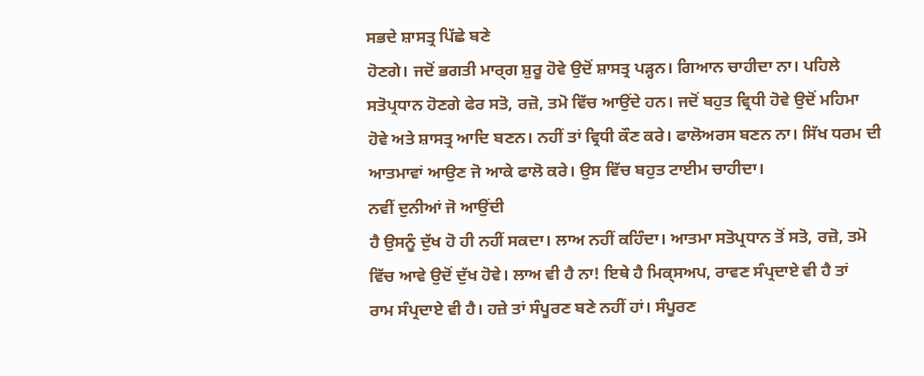ਸਭਦੇ ਸ਼ਾਸਤ੍ਰ ਪਿੱਛੇ ਬਣੇ
ਹੋਣਗੇ। ਜਦੋਂ ਭਗਤੀ ਮਾਰ੍ਗ ਸ਼ੁਰੂ ਹੋਵੇ ਉਦੋਂ ਸ਼ਾਸਤ੍ਰ ਪੜ੍ਹਨ। ਗਿਆਨ ਚਾਹੀਦਾ ਨਾ। ਪਹਿਲੇ
ਸਤੋਪ੍ਰਧਾਨ ਹੋਣਗੇ ਫੇਰ ਸਤੋ, ਰਜ਼ੋ, ਤਮੋ ਵਿੱਚ ਆਉਂਦੇ ਹਨ। ਜਦੋਂ ਬਹੁਤ ਵ੍ਰਿਧੀ ਹੋਵੇ ਉਦੋਂ ਮਹਿਮਾ
ਹੋਵੇ ਅਤੇ ਸ਼ਾਸਤ੍ਰ ਆਦਿ ਬਣਨ। ਨਹੀਂ ਤਾਂ ਵ੍ਰਿਧੀ ਕੌਣ ਕਰੇ। ਫਾਲੋਅਰਸ ਬਣਨ ਨਾ। ਸਿੱਖ ਧਰਮ ਦੀ
ਆਤਮਾਵਾਂ ਆਉਣ ਜੋ ਆਕੇ ਫਾਲੋ ਕਰੇ। ਉਸ ਵਿੱਚ ਬਹੁਤ ਟਾਈਮ ਚਾਹੀਦਾ।
ਨਵੀਂ ਦੁਨੀਆਂ ਜੋ ਆਉਂਦੀ
ਹੈ ਉਸਨੂੰ ਦੁੱਖ ਹੋ ਹੀ ਨਹੀਂ ਸਕਦਾ। ਲਾਅ ਨਹੀਂ ਕਹਿੰਦਾ। ਆਤਮਾ ਸਤੋਪ੍ਰਧਾਨ ਤੋਂ ਸਤੋ, ਰਜ਼ੋ, ਤਮੋ
ਵਿੱਚ ਆਵੇ ਉਦੋਂ ਦੁੱਖ ਹੋਵੇ। ਲਾਅ ਵੀ ਹੈ ਨਾ! ਇਥੇ ਹੈ ਮਿਕ੍ਸਅਪ, ਰਾਵਣ ਸੰਪ੍ਰਦਾਏ ਵੀ ਹੈ ਤਾਂ
ਰਾਮ ਸੰਪ੍ਰਦਾਏ ਵੀ ਹੈ। ਹਜ਼ੇ ਤਾਂ ਸੰਪੂਰਣ ਬਣੇ ਨਹੀਂ ਹਾਂ। ਸੰਪੂਰਣ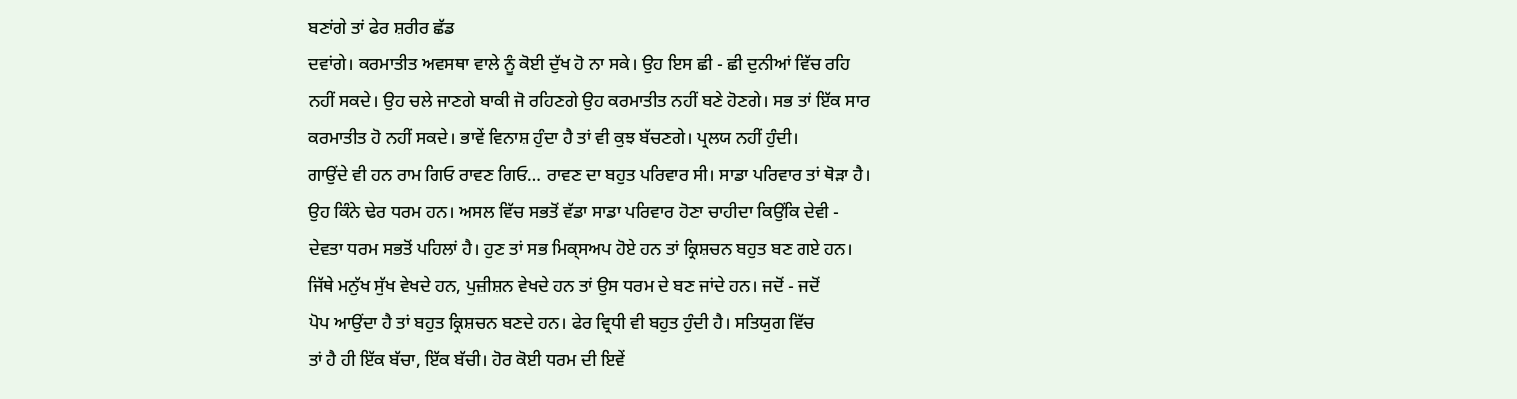ਬਣਾਂਗੇ ਤਾਂ ਫੇਰ ਸ਼ਰੀਰ ਛੱਡ
ਦਵਾਂਗੇ। ਕਰਮਾਤੀਤ ਅਵਸਥਾ ਵਾਲੇ ਨੂੰ ਕੋਈ ਦੁੱਖ ਹੋ ਨਾ ਸਕੇ। ਉਹ ਇਸ ਛੀ - ਛੀ ਦੁਨੀਆਂ ਵਿੱਚ ਰਹਿ
ਨਹੀਂ ਸਕਦੇ। ਉਹ ਚਲੇ ਜਾਣਗੇ ਬਾਕੀ ਜੋ ਰਹਿਣਗੇ ਉਹ ਕਰਮਾਤੀਤ ਨਹੀਂ ਬਣੇ ਹੋਣਗੇ। ਸਭ ਤਾਂ ਇੱਕ ਸਾਰ
ਕਰਮਾਤੀਤ ਹੋ ਨਹੀਂ ਸਕਦੇ। ਭਾਵੇਂ ਵਿਨਾਸ਼ ਹੁੰਦਾ ਹੈ ਤਾਂ ਵੀ ਕੁਝ ਬੱਚਣਗੇ। ਪ੍ਰਲਯ ਨਹੀਂ ਹੁੰਦੀ।
ਗਾਉਂਦੇ ਵੀ ਹਨ ਰਾਮ ਗਿਓ ਰਾਵਣ ਗਿਓ… ਰਾਵਣ ਦਾ ਬਹੁਤ ਪਰਿਵਾਰ ਸੀ। ਸਾਡਾ ਪਰਿਵਾਰ ਤਾਂ ਥੋੜਾ ਹੈ।
ਉਹ ਕਿੰਨੇ ਢੇਰ ਧਰਮ ਹਨ। ਅਸਲ ਵਿੱਚ ਸਭਤੋਂ ਵੱਡਾ ਸਾਡਾ ਪਰਿਵਾਰ ਹੋਣਾ ਚਾਹੀਦਾ ਕਿਉਂਕਿ ਦੇਵੀ -
ਦੇਵਤਾ ਧਰਮ ਸਭਤੋਂ ਪਹਿਲਾਂ ਹੈ। ਹੁਣ ਤਾਂ ਸਭ ਮਿਕ੍ਸਅਪ ਹੋਏ ਹਨ ਤਾਂ ਕ੍ਰਿਸ਼ਚਨ ਬਹੁਤ ਬਣ ਗਏ ਹਨ।
ਜਿੱਥੇ ਮਨੁੱਖ ਸੁੱਖ ਵੇਖਦੇ ਹਨ, ਪੁਜ਼ੀਸ਼ਨ ਵੇਖਦੇ ਹਨ ਤਾਂ ਉਸ ਧਰਮ ਦੇ ਬਣ ਜਾਂਦੇ ਹਨ। ਜਦੋਂ - ਜਦੋਂ
ਪੋਪ ਆਉਂਦਾ ਹੈ ਤਾਂ ਬਹੁਤ ਕ੍ਰਿਸ਼ਚਨ ਬਣਦੇ ਹਨ। ਫੇਰ ਵ੍ਰਿਧੀ ਵੀ ਬਹੁਤ ਹੁੰਦੀ ਹੈ। ਸਤਿਯੁਗ ਵਿੱਚ
ਤਾਂ ਹੈ ਹੀ ਇੱਕ ਬੱਚਾ, ਇੱਕ ਬੱਚੀ। ਹੋਰ ਕੋਈ ਧਰਮ ਦੀ ਇਵੇਂ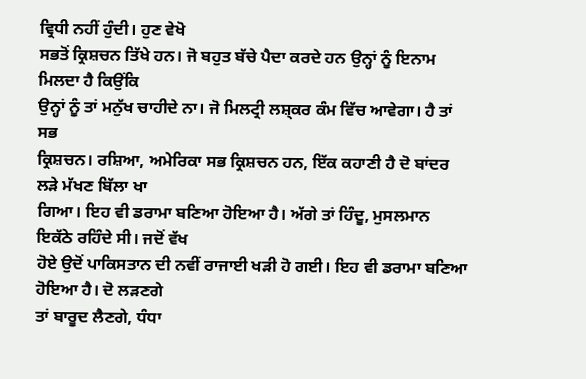ਵ੍ਰਿਧੀ ਨਹੀਂ ਹੁੰਦੀ। ਹੁਣ ਵੇਖੋ
ਸਭਤੋਂ ਕ੍ਰਿਸ਼ਚਨ ਤਿੱਖੇ ਹਨ। ਜੋ ਬਹੁਤ ਬੱਚੇ ਪੈਦਾ ਕਰਦੇ ਹਨ ਉਨ੍ਹਾਂ ਨੂੰ ਇਨਾਮ ਮਿਲਦਾ ਹੈ ਕਿਉਂਕਿ
ਉਨ੍ਹਾਂ ਨੂੰ ਤਾਂ ਮਨੁੱਖ ਚਾਹੀਦੇ ਨਾ। ਜੋ ਮਿਲਟ੍ਰੀ ਲਸ਼੍ਕਰ ਕੰਮ ਵਿੱਚ ਆਵੇਗਾ। ਹੈ ਤਾਂ ਸਭ
ਕ੍ਰਿਸ਼ਚਨ। ਰਸ਼ਿਆ, ਅਮੇਰਿਕਾ ਸਭ ਕ੍ਰਿਸ਼ਚਨ ਹਨ, ਇੱਕ ਕਹਾਣੀ ਹੈ ਦੋ ਬਾਂਦਰ ਲੜੇ ਮੱਖਣ ਬਿੱਲਾ ਖਾ
ਗਿਆ। ਇਹ ਵੀ ਡਰਾਮਾ ਬਣਿਆ ਹੋਇਆ ਹੈ। ਅੱਗੇ ਤਾਂ ਹਿੰਦੂ, ਮੁਸਲਮਾਨ ਇਕੱਠੇ ਰਹਿੰਦੇ ਸੀ। ਜਦੋਂ ਵੱਖ
ਹੋਏ ਉਦੋਂ ਪਾਕਿਸਤਾਨ ਦੀ ਨਵੀਂ ਰਾਜਾਈ ਖੜੀ ਹੋ ਗਈ। ਇਹ ਵੀ ਡਰਾਮਾ ਬਣਿਆ ਹੋਇਆ ਹੈ। ਦੋ ਲੜਣਗੇ
ਤਾਂ ਬਾਰੂਦ ਲੈਣਗੇ, ਧੰਧਾ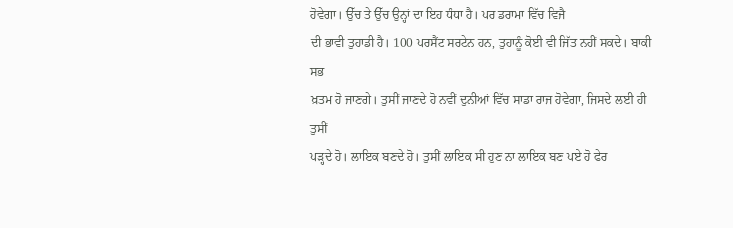ਹੋਵੇਗਾ। ਉੱਚ ਤੇ ਉੱਚ ਉਨ੍ਹਾਂ ਦਾ ਇਹ ਧੰਧਾ ਹੈ। ਪਰ ਡਰਾਮਾ ਵਿੱਚ ਵਿਜੈ
ਦੀ ਭਾਵੀ ਤੁਹਾਡੀ ਹੈ। 100 ਪਰਸੈਂਟ ਸਰਟੇਨ ਹਨ, ਤੁਹਾਨੂੰ ਕੋਈ ਵੀ ਜਿੱਤ ਨਹੀਂ ਸਕਦੇ। ਬਾਕੀ ਸਭ
ਖ਼ਤਮ ਹੋ ਜਾਣਗੇ। ਤੁਸੀਂ ਜਾਣਦੇ ਹੋ ਨਵੀਂ ਦੁਨੀਆਂ ਵਿੱਚ ਸਾਡਾ ਰਾਜ ਹੋਵੇਗਾ, ਜਿਸਦੇ ਲਈ ਹੀ ਤੁਸੀਂ
ਪੜ੍ਹਦੇ ਹੋ। ਲਾਇਕ ਬਣਦੇ ਹੋ। ਤੁਸੀਂ ਲਾਇਕ ਸੀ ਹੁਣ ਨਾ ਲਾਇਕ ਬਣ ਪਏ ਹੋ ਫੇਰ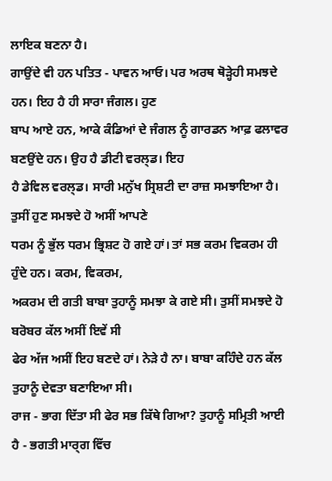ਲਾਇਕ ਬਣਨਾ ਹੈ।
ਗਾਉਂਦੇ ਵੀ ਹਨ ਪਤਿਤ - ਪਾਵਨ ਆਓ। ਪਰ ਅਰਥ ਥੋੜ੍ਹੇਹੀ ਸਮਝਦੇ ਹਨ। ਇਹ ਹੈ ਹੀ ਸਾਰਾ ਜੰਗਲ। ਹੁਣ
ਬਾਪ ਆਏ ਹਨ, ਆਕੇ ਕੰਡਿਆਂ ਦੇ ਜੰਗਲ ਨੂੰ ਗਾਰਡਨ ਆਫ਼ ਫਲਾਵਰ ਬਣਉਂਦੇ ਹਨ। ਉਹ ਹੈ ਡੀਟੀ ਵਰਲ੍ਡ। ਇਹ
ਹੈ ਡੇਵਿਲ ਵਰਲ੍ਡ। ਸਾਰੀ ਮਨੁੱਖ ਸ੍ਰਿਸ਼ਟੀ ਦਾ ਰਾਜ਼ ਸਮਝਾਇਆ ਹੈ। ਤੁਸੀਂ ਹੁਣ ਸਮਝਦੇ ਹੋ ਅਸੀਂ ਆਪਣੇ
ਧਰਮ ਨੂੰ ਭੁੱਲ ਧਰਮ ਭ੍ਰਿਸ਼ਟ ਹੋ ਗਏ ਹਾਂ। ਤਾਂ ਸਭ ਕਰਮ ਵਿਕਰਮ ਹੀ ਹੁੰਦੇ ਹਨ। ਕਰਮ, ਵਿਕਰਮ,
ਅਕਰਮ ਦੀ ਗਤੀ ਬਾਬਾ ਤੁਹਾਨੂੰ ਸਮਝਾ ਕੇ ਗਏ ਸੀ। ਤੁਸੀਂ ਸਮਝਦੇ ਹੋ ਬਰੋਬਰ ਕੱਲ ਅਸੀਂ ਇਵੇਂ ਸੀ
ਫੇਰ ਅੱਜ ਅਸੀਂ ਇਹ ਬਣਦੇ ਹਾਂ। ਨੇੜੇ ਹੈ ਨਾ। ਬਾਬਾ ਕਹਿੰਦੇ ਹਨ ਕੱਲ ਤੁਹਾਨੂੰ ਦੇਵਤਾ ਬਣਾਇਆ ਸੀ।
ਰਾਜ - ਭਾਗ ਦਿੱਤਾ ਸੀ ਫੇਰ ਸਭ ਕਿੱਥੇ ਗਿਆ? ਤੁਹਾਨੂੰ ਸਮ੍ਰਿਤੀ ਆਈ ਹੈ - ਭਗਤੀ ਮਾਰ੍ਗ ਵਿੱਚ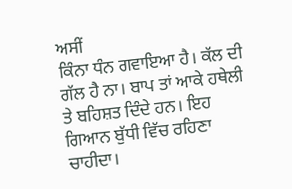ਅਸੀਂ
ਕਿੰਨਾ ਧੰਨ ਗਵਾਇਆ ਹੈ। ਕੱਲ ਦੀ ਗੱਲ ਹੈ ਨਾ। ਬਾਪ ਤਾਂ ਆਕੇ ਹਥੇਲੀ ਤੇ ਬਹਿਸ਼ਤ ਦਿੰਦੇ ਹਨ। ਇਹ
ਗਿਆਨ ਬੁੱਧੀ ਵਿੱਚ ਰਹਿਣਾ ਚਾਹੀਦਾ।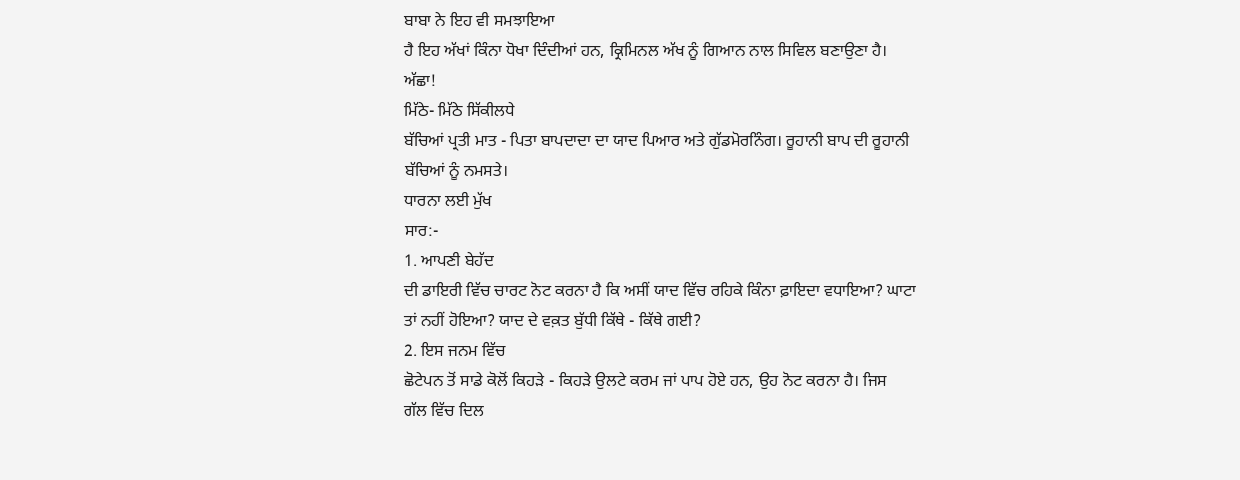ਬਾਬਾ ਨੇ ਇਹ ਵੀ ਸਮਝਾਇਆ
ਹੈ ਇਹ ਅੱਖਾਂ ਕਿੰਨਾ ਧੋਖਾ ਦਿੰਦੀਆਂ ਹਨ, ਕ੍ਰਿਮਿਨਲ ਅੱਖ ਨੂੰ ਗਿਆਨ ਨਾਲ ਸਿਵਿਲ ਬਣਾਉਣਾ ਹੈ।
ਅੱਛਾ!
ਮਿੱਠੇ- ਮਿੱਠੇ ਸਿੱਕੀਲਧੇ
ਬੱਚਿਆਂ ਪ੍ਰਤੀ ਮਾਤ - ਪਿਤਾ ਬਾਪਦਾਦਾ ਦਾ ਯਾਦ ਪਿਆਰ ਅਤੇ ਗੁੱਡਮੋਰਨਿੰਗ। ਰੂਹਾਨੀ ਬਾਪ ਦੀ ਰੂਹਾਨੀ
ਬੱਚਿਆਂ ਨੂੰ ਨਮਸਤੇ।
ਧਾਰਨਾ ਲਈ ਮੁੱਖ
ਸਾਰ:-
1. ਆਪਣੀ ਬੇਹੱਦ
ਦੀ ਡਾਇਰੀ ਵਿੱਚ ਚਾਰਟ ਨੋਟ ਕਰਨਾ ਹੈ ਕਿ ਅਸੀਂ ਯਾਦ ਵਿੱਚ ਰਹਿਕੇ ਕਿੰਨਾ ਫ਼ਾਇਦਾ ਵਧਾਇਆ? ਘਾਟਾ
ਤਾਂ ਨਹੀਂ ਹੋਇਆ? ਯਾਦ ਦੇ ਵਕ਼ਤ ਬੁੱਧੀ ਕਿੱਥੇ - ਕਿੱਥੇ ਗਈ?
2. ਇਸ ਜਨਮ ਵਿੱਚ
ਛੋਟੇਪਨ ਤੋਂ ਸਾਡੇ ਕੋਲੋਂ ਕਿਹੜੇ - ਕਿਹੜੇ ਉਲਟੇ ਕਰਮ ਜਾਂ ਪਾਪ ਹੋਏ ਹਨ, ਉਹ ਨੋਟ ਕਰਨਾ ਹੈ। ਜਿਸ
ਗੱਲ ਵਿੱਚ ਦਿਲ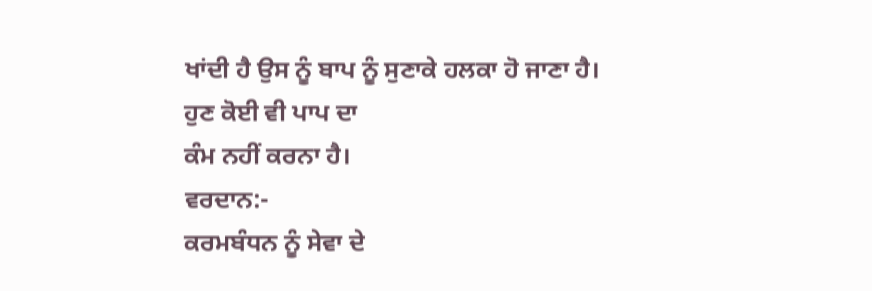ਖਾਂਦੀ ਹੈ ਉਸ ਨੂੰ ਬਾਪ ਨੂੰ ਸੁਣਾਕੇ ਹਲਕਾ ਹੋ ਜਾਣਾ ਹੈ। ਹੁਣ ਕੋਈ ਵੀ ਪਾਪ ਦਾ
ਕੰਮ ਨਹੀਂ ਕਰਨਾ ਹੈ।
ਵਰਦਾਨ:-
ਕਰਮਬੰਧਨ ਨੂੰ ਸੇਵਾ ਦੇ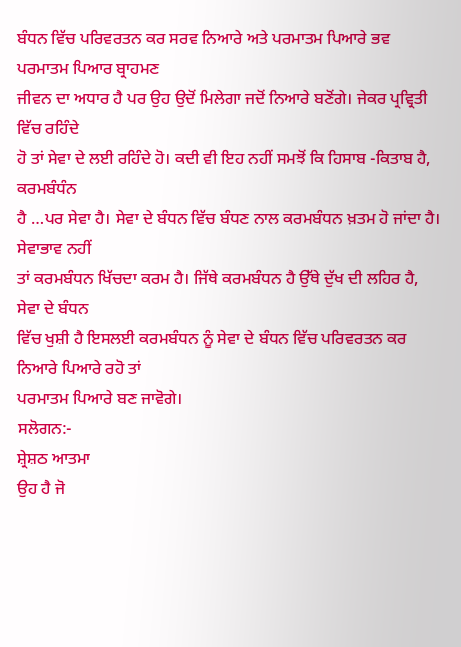ਬੰਧਨ ਵਿੱਚ ਪਰਿਵਰਤਨ ਕਰ ਸਰਵ ਨਿਆਰੇ ਅਤੇ ਪਰਮਾਤਮ ਪਿਆਰੇ ਭਵ
ਪਰਮਾਤਮ ਪਿਆਰ ਬ੍ਰਾਹਮਣ
ਜੀਵਨ ਦਾ ਅਧਾਰ ਹੈ ਪਰ ਉਹ ਉਦੋਂ ਮਿਲੇਗਾ ਜਦੋਂ ਨਿਆਰੇ ਬਣੋਂਗੇ। ਜੇਕਰ ਪ੍ਰਵ੍ਰਿਤੀ ਵਿੱਚ ਰਹਿੰਦੇ
ਹੋ ਤਾਂ ਸੇਵਾ ਦੇ ਲਈ ਰਹਿੰਦੇ ਹੋ। ਕਦੀ ਵੀ ਇਹ ਨਹੀਂ ਸਮਝੋਂ ਕਿ ਹਿਸਾਬ -ਕਿਤਾਬ ਹੈ, ਕਰਮਬੰਧੰਨ
ਹੈ …ਪਰ ਸੇਵਾ ਹੈ। ਸੇਵਾ ਦੇ ਬੰਧਨ ਵਿੱਚ ਬੰਧਣ ਨਾਲ ਕਰਮਬੰਧਨ ਖ਼ਤਮ ਹੋ ਜਾਂਦਾ ਹੈ। ਸੇਵਾਭਾਵ ਨਹੀਂ
ਤਾਂ ਕਰਮਬੰਧਨ ਖਿੱਚਦਾ ਕਰਮ ਹੈ। ਜਿੱਥੇ ਕਰਮਬੰਧਨ ਹੈ ਉੱਥੇ ਦੁੱਖ ਦੀ ਲਹਿਰ ਹੈ, ਸੇਵਾ ਦੇ ਬੰਧਨ
ਵਿੱਚ ਖੁਸ਼ੀ ਹੈ ਇਸਲਈ ਕਰਮਬੰਧਨ ਨੂੰ ਸੇਵਾ ਦੇ ਬੰਧਨ ਵਿੱਚ ਪਰਿਵਰਤਨ ਕਰ ਨਿਆਰੇ ਪਿਆਰੇ ਰਹੋ ਤਾਂ
ਪਰਮਾਤਮ ਪਿਆਰੇ ਬਣ ਜਾਵੋਗੇ।
ਸਲੋਗਨ:-
ਸ਼੍ਰੇਸ਼ਠ ਆਤਮਾ
ਉਹ ਹੈ ਜੋ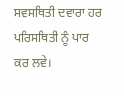ਸਵਸਥਿਤੀ ਦਵਾਰਾ ਹਰ ਪਰਿਸਥਿਤੀ ਨੂੰ ਪਾਰ ਕਰ ਲਵੇ।